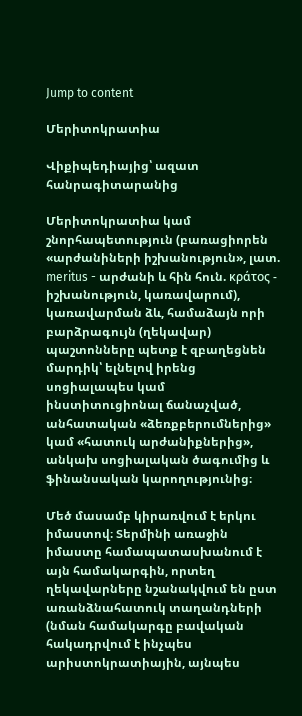Jump to content

Մերիտոկրատիա

Վիքիպեդիայից՝ ազատ հանրագիտարանից

Մերիտոկրատիա կամ շնորհապետություն (բառացիորեն «արժանիների իշխանություն», լատ. meritus - արժանի և հին հուն. κράτος - իշխանություն, կառավարում), կառավարման ձև, համաձայն որի բարձրագույն (ղեկավար) պաշտոնները պետք է զբաղեցնեն մարդիկ՝ ելնելով իրենց սոցիալապես կամ ինստիտուցիոնալ ճանաչված, անհատական «ձեռքբերումներից» կամ «հատուկ արժանիքներից», անկախ սոցիալական ծագումից և ֆինանսական կարողությունից։

Մեծ մասամբ կիրառվում է երկու իմաստով։ Տերմինի առաջին իմաստը համապատասխանում է այն համակարգին, որտեղ ղեկավարները նշանակվում են ըստ առանձնահատուկ տաղանդների (նման համակարգը բավական հակադրվում է ինչպես արիստոկրատիային, այնպես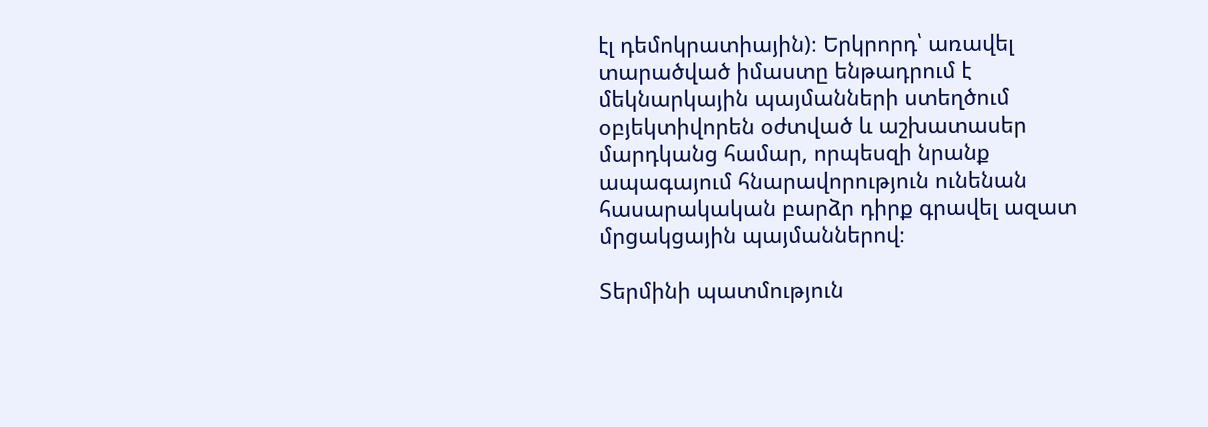էլ դեմոկրատիային)։ Երկրորդ՝ առավել տարածված իմաստը ենթադրում է մեկնարկային պայմանների ստեղծում օբյեկտիվորեն օժտված և աշխատասեր մարդկանց համար, որպեսզի նրանք ապագայում հնարավորություն ունենան հասարակական բարձր դիրք գրավել ազատ մրցակցային պայմաններով։

Տերմինի պատմություն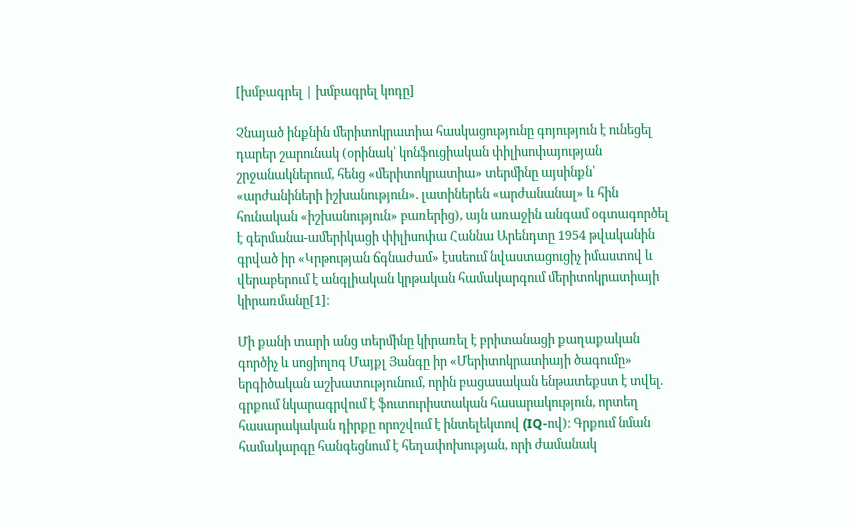[խմբագրել | խմբագրել կոդը]

Չնայած ինքնին մերիտոկրատիա հասկացությունը գոյություն է ունեցել դարեր շարունակ (օրինակ՝ կոնֆուցիական փիլիսոփայության շրջանակներում, հենց «մերիտոկրատիա» տերմինը այսինքն՝ «արժանիների իշխանություն». լատիներեն «արժանանալ» և հին հունական «իշխանություն» բառերից), այն առաջին անգամ օգտագործել է գերմանա-ամերիկացի փիլիսոփա Հաննա Արենդտը 1954 թվականին գրված իր «Կրթության ճգնաժամ» էսսեում նվաստացուցիչ իմաստով և վերաբերում է անգլիական կրթական համակարգում մերիտոկրատիայի կիրառմանը[1]։

Մի քանի տարի անց տերմինը կիրառել է բրիտանացի քաղաքական գործիչ և սոցիոլոգ Մայքլ Յանգը իր «Մերիտոկրատիայի ծագումը» երգիծական աշխատությունում, որին բացասական ենթատեքստ է տվել. գրքում նկարագրվում է ֆուտուրիստական հասարակություն, որտեղ հասարակական դիրքը որոշվում է ինտելեկտով (IQ-ով)։ Գրքում նման համակարգը հանգեցնում է հեղափոխության, որի ժամանակ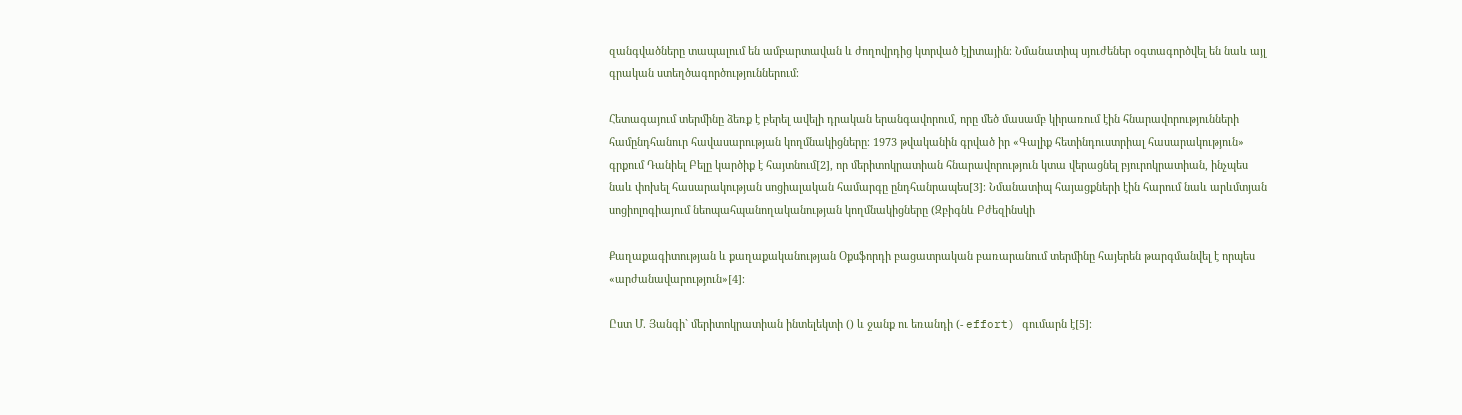զանգվածները տապալում են ամբարտավան և ժողովրդից կտրված էլիտային։ Նմանատիպ սյուժեներ օգտագործվել են նաև այլ գրական ստեղծագործություններում։

Հետագայում տերմինը ձեռք է բերել ավելի դրական երանգավորում, որը մեծ մասամբ կիրառում էին հնարավորությունների համընդհանուր հավասարության կողմնակիցները։ 1973 թվականին գրված իր «Գալիք հետինդուստրիալ հասարակություն» գրքում Դանիել Բելը կարծիք է հայտնում[2], որ մերիտոկրատիան հնարավորություն կտա վերացնել բյուրոկրատիան, ինչպես նաև փոխել հասարակության սոցիալական համարգը ընդհանրապես[3]։ Նմանատիպ հայացքների էին հարում նաև արևմտյան սոցիոլոգիայում նեոպահպանողականության կողմնակիցները (Զբիգնև Բժեզինսկի

Քաղաքագիտության և քաղաքականության Օքսֆորդի բացատրական բառարանում տերմինը հայերեն թարգմանվել է որպես «արժանավարություն»[4]։

Ըստ Մ. Յանգի` մերիտոկրատիան ինտելեկտի () և ջանք ու եռանդի (- effort) գումարն է[5]։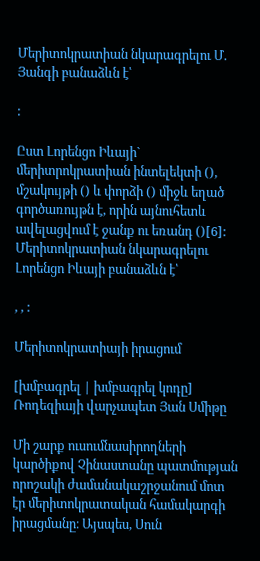Մերիտոկրատիան նկարագրելու Մ. Յանգի բանաձևն է՝

:

Ըստ Լորենցո Իևայի` մերիտրոկրատիան ինտելեկտի (), մշակույթի () և փորձի () միջև եղած գործառույթն է, որին այնուհետև ավելացվում է ջանք ու եռանդ ()[6]: Մերիտոկրատիան նկարագրելու Լորենցո Իևայի բանաձևն է՝

, , :

Մերիտոկրատիայի իրացում

[խմբագրել | խմբագրել կոդը]
Ռոդեզիայի վարչապետ Յան Սմիթը

Մի շարք ուսումնասիրողների կարծիքով Չինաստանը պատմության որոշակի ժամանակաշրջանում մոտ էր մերիտոկրատական համակարգի իրացմանը։ Այսպես, Սուն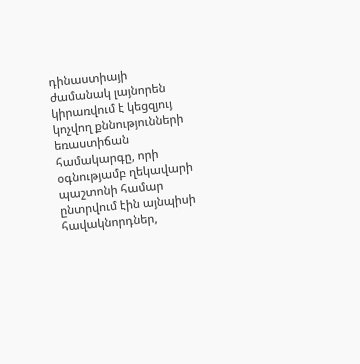դինաստիայի ժամանակ լայնորեն կիրառվում է կեցզյույ կոչվող քննությունների եռաստիճան համակարգը, որի օգնությամբ ղեկավարի պաշտոնի համար ընտրվում էին այնպիսի հավակնորդներ,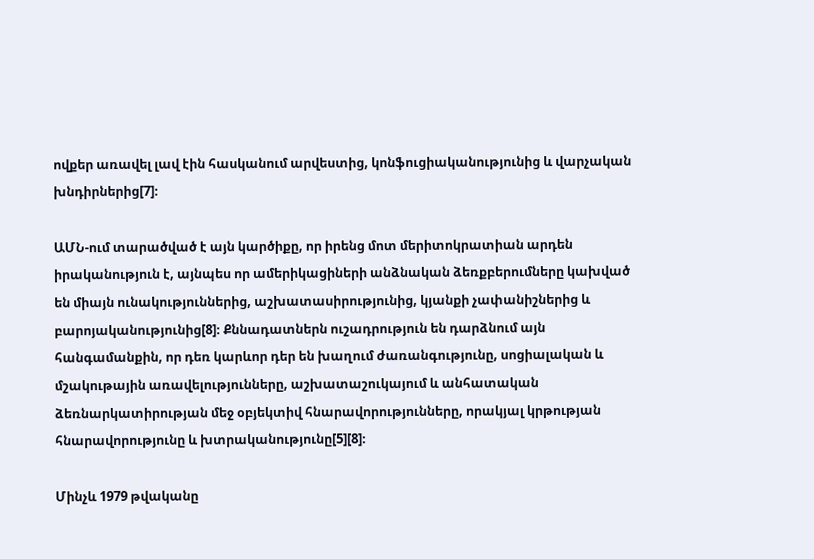ովքեր առավել լավ էին հասկանում արվեստից, կոնֆուցիականությունից և վարչական խնդիրներից[7]։

ԱՄՆ-ում տարածված է այն կարծիքը, որ իրենց մոտ մերիտոկրատիան արդեն իրականություն է, այնպես որ ամերիկացիների անձնական ձեռքբերումները կախված են միայն ունակություններից, աշխատասիրությունից, կյանքի չափանիշներից և բարոյականությունից[8]։ Քննադատներն ուշադրություն են դարձնում այն հանգամանքին, որ դեռ կարևոր դեր են խաղում ժառանգությունը, սոցիալական և մշակութային առավելությունները, աշխատաշուկայում և անհատական ձեռնարկատիրության մեջ օբյեկտիվ հնարավորությունները, որակյալ կրթության հնարավորությունը և խտրականությունը[5][8]։

Մինչև 1979 թվականը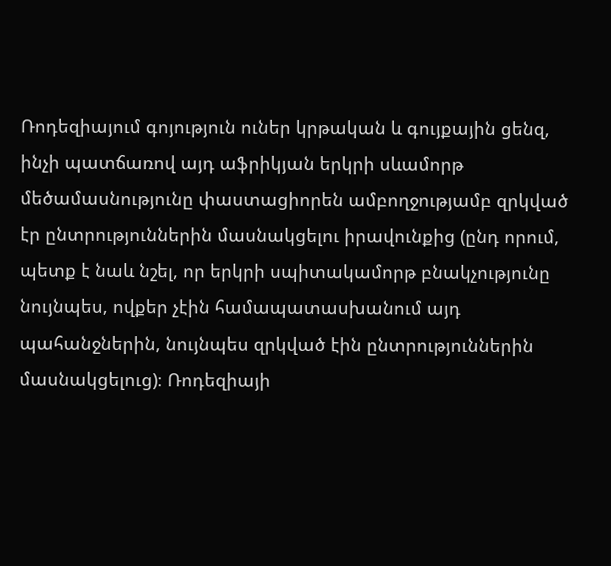Ռոդեզիայում գոյություն ուներ կրթական և գույքային ցենզ, ինչի պատճառով այդ աֆրիկյան երկրի սևամորթ մեծամասնությունը փաստացիորեն ամբողջությամբ զրկված էր ընտրություններին մասնակցելու իրավունքից (ընդ որում, պետք է նաև նշել, որ երկրի սպիտակամորթ բնակչությունը նույնպես, ովքեր չէին համապատասխանում այդ պահանջներին, նույնպես զրկված էին ընտրություններին մասնակցելուց)։ Ռոդեզիայի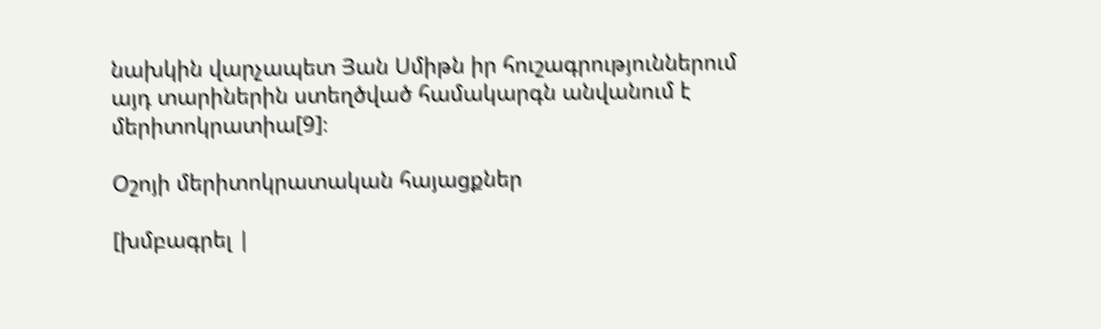նախկին վարչապետ Յան Սմիթն իր հուշագրություններում այդ տարիներին ստեղծված համակարգն անվանում է մերիտոկրատիա[9]։

Օշոյի մերիտոկրատական հայացքներ

[խմբագրել |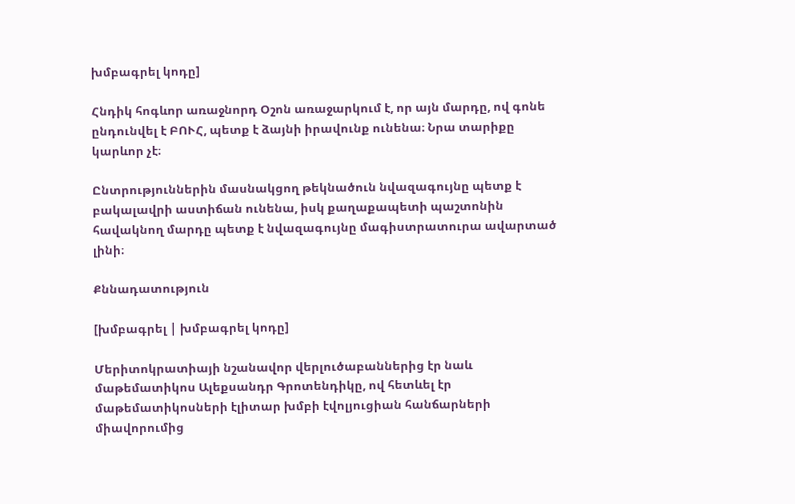խմբագրել կոդը]

Հնդիկ հոգևոր առաջնորդ Օշոն առաջարկում է, որ այն մարդը, ով գոնե ընդունվել է ԲՈՒՀ, պետք է ձայնի իրավունք ունենա։ Նրա տարիքը կարևոր չէ։

Ընտրություններին մասնակցող թեկնածուն նվազագույնը պետք է բակալավրի աստիճան ունենա, իսկ քաղաքապետի պաշտոնին հավակնող մարդը պետք է նվազագույնը մագիստրատուրա ավարտած լինի։

Քննադատություն

[խմբագրել | խմբագրել կոդը]

Մերիտոկրատիայի նշանավոր վերլուծաբաններից էր նաև մաթեմատիկոս Ալեքսանդր Գրոտենդիկը, ով հետևել էր մաթեմատիկոսների էլիտար խմբի էվոլյուցիան հանճարների միավորումից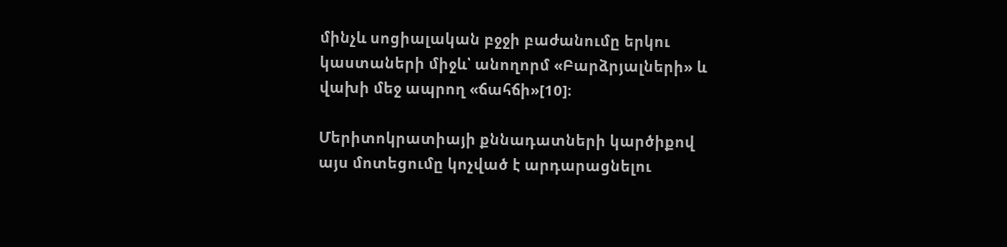մինչև սոցիալական բջջի բաժանումը երկու կաստաների միջև՝ անողորմ «Բարձրյալների» և վախի մեջ ապրող «ճահճի»[10]։

Մերիտոկրատիայի քննադատների կարծիքով այս մոտեցումը կոչված է արդարացնելու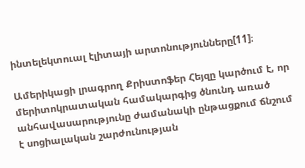ինտելեկտուալ էլիտայի արտոնությունները[11]։

Ամերիկացի լրագրող Քրիստոֆեր Հեյզը կարծում է, որ մերիտոկրատական համակարգից ծնունդ առած անհավասարությունը ժամանակի ընթացքում ճնշում է սոցիալական շարժունության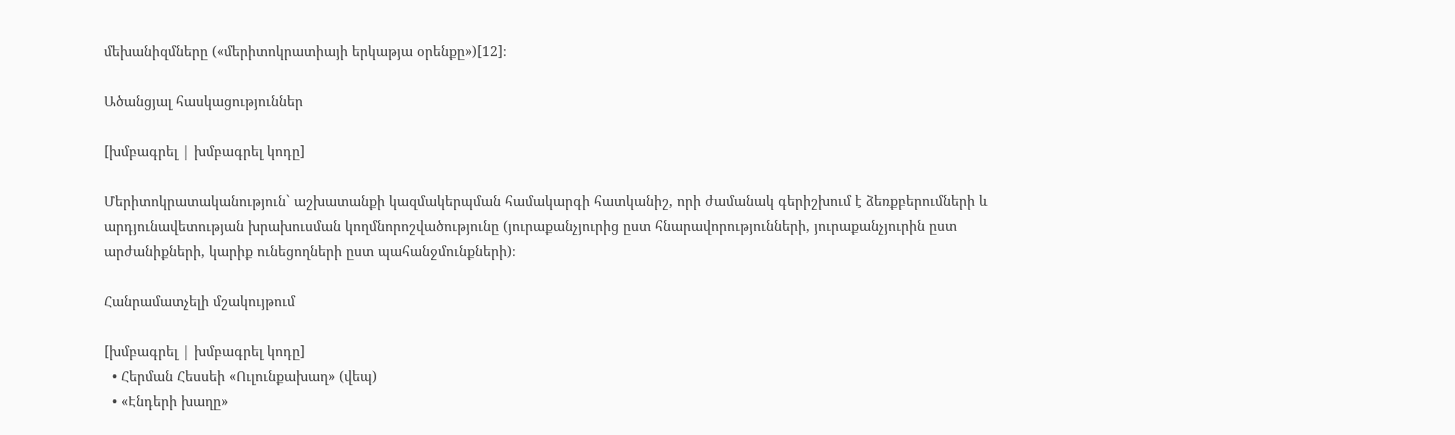մեխանիզմները («մերիտոկրատիայի երկաթյա օրենքը»)[12]։

Ածանցյալ հասկացություններ

[խմբագրել | խմբագրել կոդը]

Մերիտոկրատականություն` աշխատանքի կազմակերպման համակարգի հատկանիշ, որի ժամանակ գերիշխում է ձեռքբերումների և արդյունավետության խրախուսման կողմնորոշվածությունը (յուրաքանչյուրից ըստ հնարավորությունների, յուրաքանչյուրին ըստ արժանիքների, կարիք ունեցողների ըստ պահանջմունքների)։

Հանրամատչելի մշակույթում

[խմբագրել | խմբագրել կոդը]
  • Հերման Հեսսեի «Ուլունքախաղ» (վեպ)
  • «Էնդերի խաղը»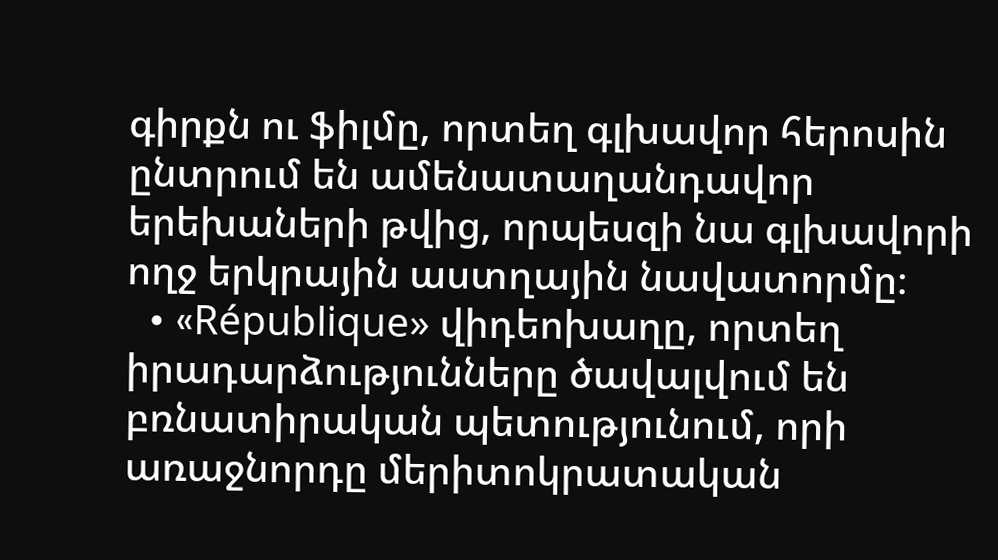գիրքն ու ֆիլմը, որտեղ գլխավոր հերոսին ընտրում են ամենատաղանդավոր երեխաների թվից, որպեսզի նա գլխավորի ողջ երկրային աստղային նավատորմը։
  • «République» վիդեոխաղը, որտեղ իրադարձությունները ծավալվում են բռնատիրական պետությունում, որի առաջնորդը մերիտոկրատական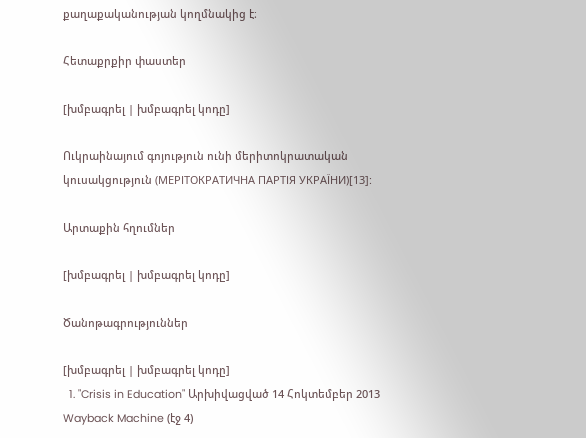քաղաքականության կողմնակից է։

Հետաքրքիր փաստեր

[խմբագրել | խմբագրել կոդը]

Ուկրաինայում գոյություն ունի մերիտոկրատական կուսակցություն (МЕРІТОКРАТИЧНА ПАРТІЯ УКРАЇНИ)[13]:

Արտաքին հղումներ

[խմբագրել | խմբագրել կոդը]

Ծանոթագրություններ

[խմբագրել | խմբագրել կոդը]
  1. "Crisis in Education" Արխիվացված 14 Հոկտեմբեր 2013 Wayback Machine (էջ 4)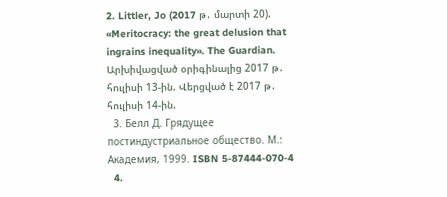2. Littler, Jo (2017 թ․ մարտի 20). «Meritocracy: the great delusion that ingrains inequality». The Guardian. Արխիվացված օրիգինալից 2017 թ․ հուլիսի 13-ին. Վերցված է 2017 թ․ հուլիսի 14-ին.
  3. Белл Д. Грядущее постиндустриальное общество. М.: Академия, 1999. ISBN 5-87444-070-4
  4.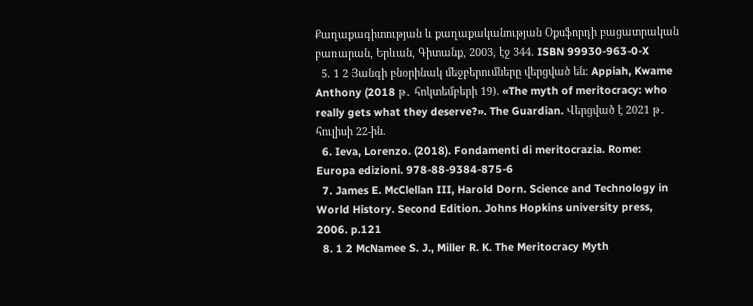Քաղաքագիտության և քաղաքականության Օքսֆորդի բացատրական բառարան, Երևան, Գիտանք, 2003, էջ 344. ISBN 99930-963-0-X
  5. 1 2 Յանգի բնօրինակ մեջբերումները վերցված են։ Appiah, Kwame Anthony (2018 թ․ հոկտեմբերի 19). «The myth of meritocracy: who really gets what they deserve?». The Guardian. Վերցված է 2021 թ․ հուլիսի 22-ին.
  6. Ieva, Lorenzo. (2018). Fondamenti di meritocrazia. Rome: Europa edizioni. 978-88-9384-875-6
  7. James E. McClellan III, Harold Dorn. Science and Technology in World History. Second Edition. Johns Hopkins university press, 2006. p.121
  8. 1 2 McNamee S. J., Miller R. K. The Meritocracy Myth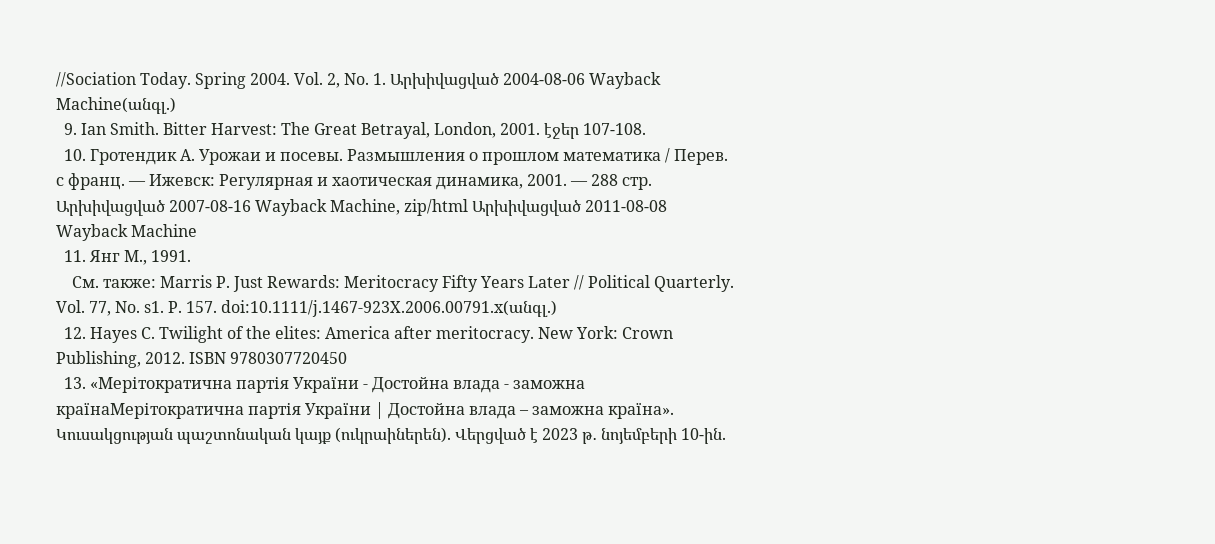//Sociation Today. Spring 2004. Vol. 2, No. 1. Արխիվացված 2004-08-06 Wayback Machine(անգլ.)
  9. Ian Smith. Bitter Harvest: The Great Betrayal, London, 2001. էջեր 107-108.
  10. Гротендик А. Урожаи и посевы. Размышления о прошлом математика / Перев. с франц. — Ижевск: Регулярная и хаотическая динамика, 2001. — 288 стр. Արխիվացված 2007-08-16 Wayback Machine, zip/html Արխիվացված 2011-08-08 Wayback Machine
  11. Янг М., 1991.
    См. также: Marris P. Just Rewards: Meritocracy Fifty Years Later // Political Quarterly. Vol. 77, No. s1. P. 157. doi:10.1111/j.1467-923X.2006.00791.x(անգլ.)
  12. Hayes C. Twilight of the elites: America after meritocracy. New York: Crown Publishing, 2012. ISBN 9780307720450
  13. «Мерітократична партія України - Достойна влада - заможна країнаМерітократична партія України | Достойна влада – заможна країна». Կուսակցության պաշտոնական կայք (ուկրաիներեն). Վերցված է 2023 թ․ նոյեմբերի 10-ին.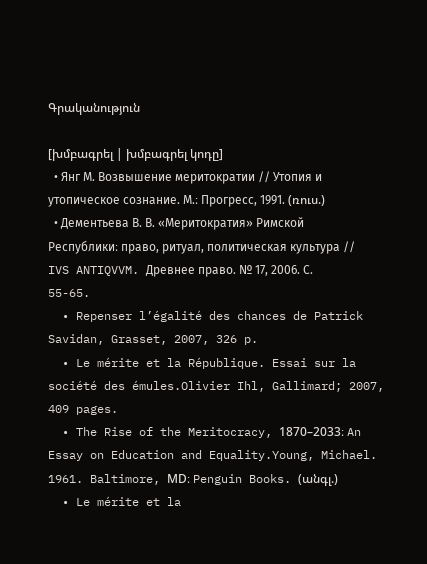Գրականություն

[խմբագրել | խմբագրել կոդը]
  • Янг М. Возвышение меритократии // Утопия и утопическое сознание. М.։ Прогресс, 1991. (ռուս.)
  • Дементьева В. В. «Меритократия» Римской Республики։ право, ритуал, политическая культура // IVS ANTIQVVM. Древнее право. № 17, 2006. С. 55-65.
  • Repenser l’égalité des chances de Patrick Savidan, Grasset, 2007, 326 p.
  • Le mérite et la République. Essai sur la société des émules.Olivier Ihl, Gallimard; 2007, 409 pages.
  • The Rise of the Meritocracy, 1870–2033։ An Essay on Education and Equality.Young, Michael. 1961. Baltimore, MD։ Penguin Books. (անգլ.)
  • Le mérite et la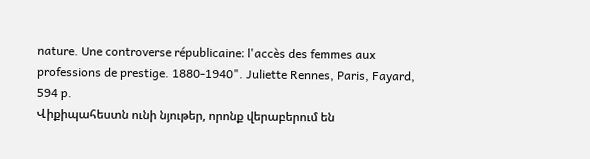nature. Une controverse républicaine։ l'accès des femmes aux professions de prestige. 1880-1940". Juliette Rennes, Paris, Fayard, 594 p.
Վիքիպահեստն ունի նյութեր, որոնք վերաբերում են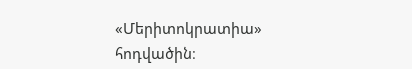«Մերիտոկրատիա» հոդվածին։